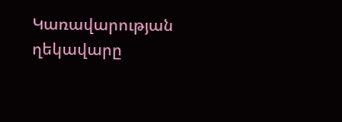Կառավարության ղեկավարը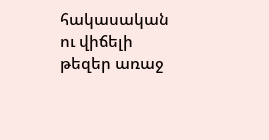հակասական ու վիճելի թեզեր առաջ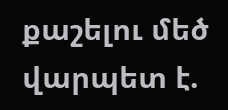քաշելու մեծ վարպետ է.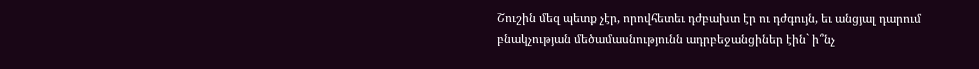Շուշին մեզ պետք չէր, որովհետեւ դժբախտ էր ու դժգույն, եւ անցյալ դարում բնակչության մեծամասնությունն ադրբեջանցիներ էին` ի՞նչ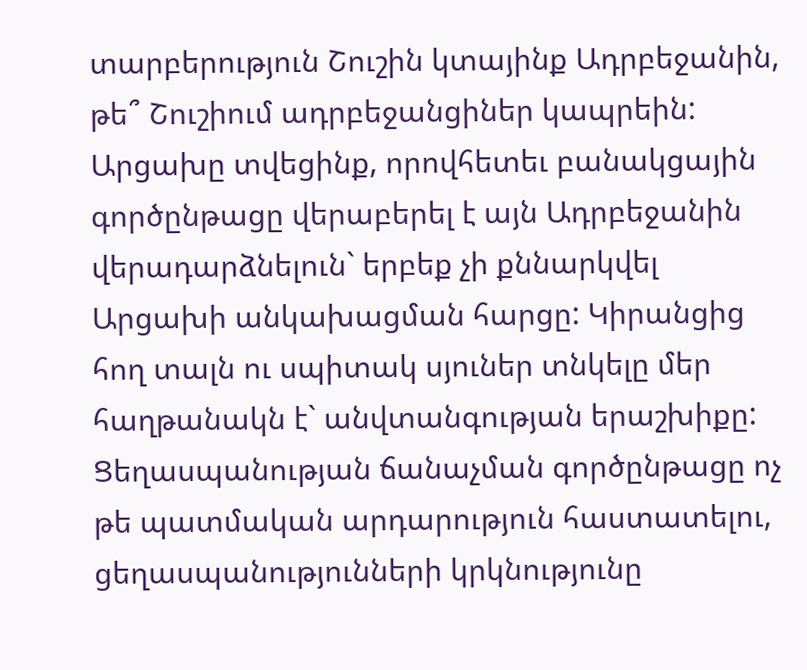տարբերություն Շուշին կտայինք Ադրբեջանին, թե՞ Շուշիում ադրբեջանցիներ կապրեին: Արցախը տվեցինք, որովհետեւ բանակցային գործընթացը վերաբերել է այն Ադրբեջանին վերադարձնելուն` երբեք չի քննարկվել Արցախի անկախացման հարցը: Կիրանցից հող տալն ու սպիտակ սյուներ տնկելը մեր հաղթանակն է` անվտանգության երաշխիքը: Ցեղասպանության ճանաչման գործընթացը ոչ թե պատմական արդարություն հաստատելու, ցեղասպանությունների կրկնությունը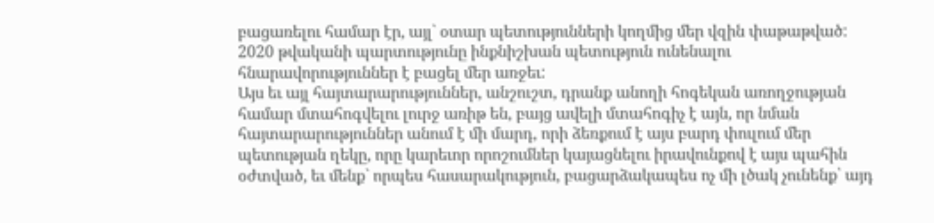բացառելու համար էր, այլ` օտար պետությունների կողմից մեր վզին փաթաթված: 2020 թվականի պարտությունը ինքնիշխան պետություն ունենալու հնարավորություններ է բացել մեր առջեւ:
Այս եւ այլ հայտարարություններ, անշուշտ, դրանք անողի հոգեկան առողջության համար մտահոգվելու լուրջ առիթ են, բայց ավելի մտահոգիչ է այն, որ նման հայտարարություններ անում է մի մարդ, որի ձեռքում է այս բարդ փուլում մեր պետության ղեկը, որը կարեւոր որոշումներ կայացնելու իրավունքով է այս պահին օժտված, եւ մենք` որպես հասարակություն, բացարձակապես ոչ մի լծակ չունենք՝ այդ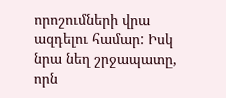որոշումների վրա ազդելու համար: Իսկ նրա նեղ շրջապատը, որն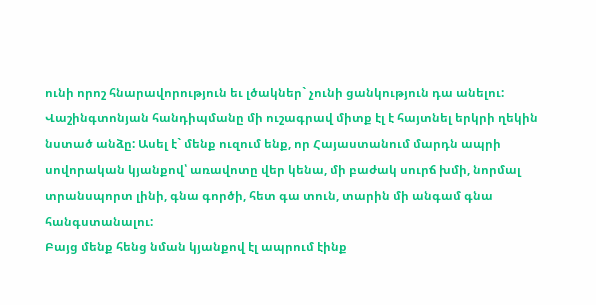ունի որոշ հնարավորություն եւ լծակներ` չունի ցանկություն դա անելու: Վաշինգտոնյան հանդիպմանը մի ուշագրավ միտք էլ է հայտնել երկրի ղեկին նստած անձը: Ասել է` մենք ուզում ենք, որ Հայաստանում մարդն ապրի սովորական կյանքով՝ առավոտը վեր կենա, մի բաժակ սուրճ խմի, նորմալ տրանսպորտ լինի, գնա գործի, հետ գա տուն, տարին մի անգամ գնա հանգստանալու:
Բայց մենք հենց նման կյանքով էլ ապրում էինք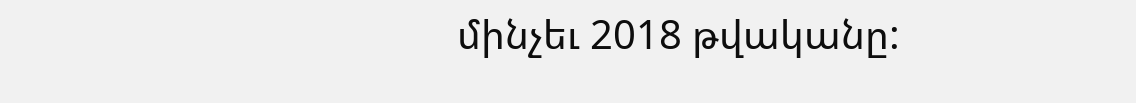մինչեւ 2018 թվականը: